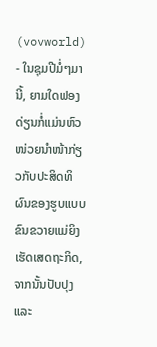(vovworld) - ໃນຊຸມປີມໍ່ໆມານີ້, ຍາມໃດຟອງດ່ຽນກໍ່ແມ່ນຫົວໜ່ວຍນຳໜ້າກ່ຽວກັບປະສິດທິຜົນຂອງຮູບແບບຂົນຂວາຍແມ່ຍິງເຮັດເສດຖະກິດ, ຈາກນັ້ນປັບປຸງ ແລະ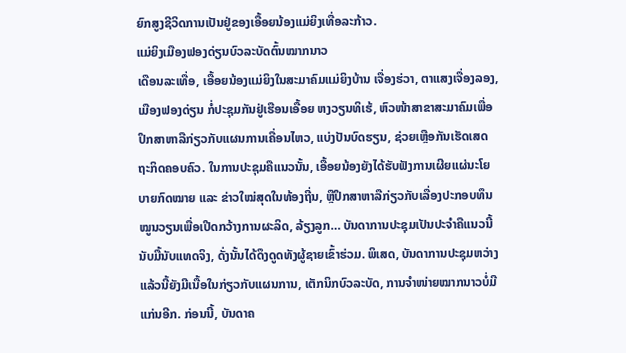ຍົກສູງຊີວິດການເປັນຢູ່ຂອງເອື້ອຍນ້ອງແມ່ຍິງເທື່ອລະກ້າວ.
ແມ່ຍິງເມືອງຟອງດ່ຽນບົວລະບັດຕົ້ນໝາກນາວ
ເດືອນລະເທື່ອ, ເອື້ອຍນ້ອງແມ່ຍິງໃນສະມາຄົມແມ່ຍິງບ້ານ ເຈື່ອງຮ່ວາ, ຕາແສງເຈື່ອງລອງ, ເມືອງຟອງດ່ຽນ ກໍ່ປະຊຸມກັນຢູ່ເຮືອນເອື້ອຍ ຫງວຽນທິເຮ້, ຫົວໜ້າສາຂາສະມາຄົມເພື່ອປຶກສາຫາລືກ່ຽວກັບແຜນການເຄື່ອນໄຫວ, ແບ່ງປັນບົດຮຽນ, ຊ່ວຍເຫຼືອກັນເຮັດເສດຖະກິດຄອບຄົວ. ໃນການປະຊຸມຄືແນວນັ້ນ, ເອື້ອຍນ້ອງຍັງໄດ້ຮັບຟັງການເຜີຍແຜ່ນະໂຍບາຍກົດໝາຍ ແລະ ຂ່າວໃໝ່ສຸດໃນທ້ອງຖີ່ນ, ຫຼືປຶກສາຫາລືກ່ຽວກັບເລື່ອງປະກອບທຶນໝູນວຽນເພື່ອເປີດກວ້າງການຜະລິດ, ລ້ຽງລູກ… ບັນດາການປະຊຸມເປັນປະຈຳຄືແນວນີ້ນັບມື້ນັບແທດຈິງ, ດັ່ງນັ້ນໄດ້ດຶງດູດທັງຜູ້ຊາຍເຂົ້າຮ່ວມ. ພິເສດ, ບັນດາການປະຊຸມຫວ່າງແລ້ວນີ້ຍັງມີເນື້ອໃນກ່ຽວກັບແຜນການ, ເຕັກນິກບົວລະບັດ, ການຈຳໜ່າຍໝາກນາວບໍ່ມີແກ່ນອີກ. ກ່ອນນີ້, ບັນດາຄ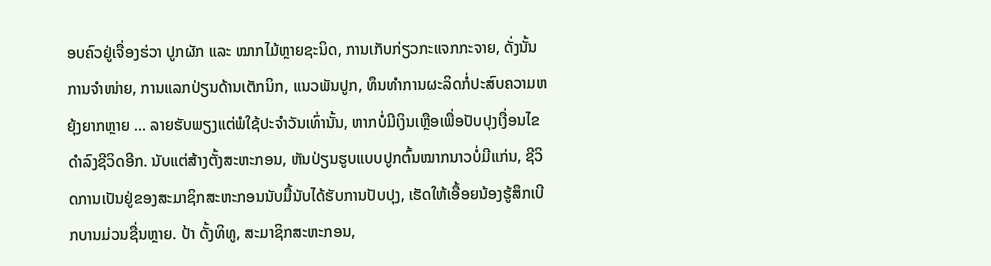ອບຄົວຢູ່ເຈື່ອງຮ່ວາ ປູກຜັກ ແລະ ໝາກໄມ້ຫຼາຍຊະນິດ, ການເກັບກ່ຽວກະແຈກກະຈາຍ, ດັ່ງນັ້ນການຈຳໜ່າຍ, ການແລກປ່ຽນດ້ານເຕັກນິກ, ແນວພັນປູກ, ທຶນທຳການຜະລິດກໍ່ປະສົບຄວາມຫຍຸ້ງຍາກຫຼາຍ … ລາຍຮັບພຽງແຕ່ພໍໃຊ້ປະຈຳວັນເທົ່ານັ້ນ, ຫາກບໍ່ມີເງິນເຫຼືອເພື່ອປັບປຸງເງື່ອນໄຂດຳລົງຊີວິດອີກ. ນັບແຕ່ສ້າງຕັ້ງສະຫະກອນ, ຫັນປ່ຽນຮູບແບບປູກຕົ້ນໝາກນາວບໍ່ມີແກ່ນ, ຊີວິດການເປັນຢູ່ຂອງສະມາຊິກສະຫະກອນນັບມື້ນັບໄດ້ຮັບການປັບປຸງ, ເຮັດໃຫ້ເອື້ອຍນ້ອງຮູ້ສຶກເບີກບານມ່ວນຊື່ນຫຼາຍ. ປ້າ ດັ້ງທິທູ, ສະມາຊິກສະຫະກອນ,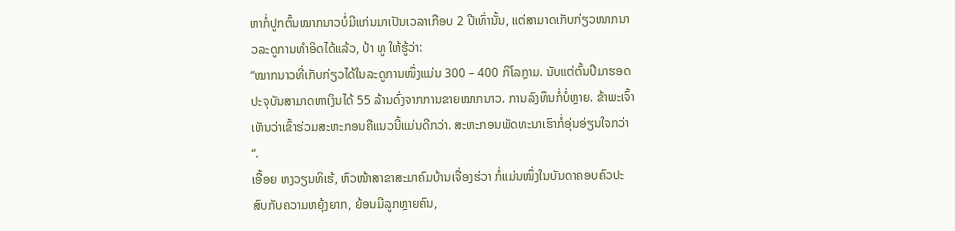ຫາກໍ່ປູກຕົ້ນໝາກນາວບໍ່ມີແກ່ນມາເປັນເວລາເກືອບ 2 ປີເທົ່ານັ້ນ, ແຕ່ສາມາດເກັບກ່ຽວໜາກນາວລະດູການທຳອິດໄດ້ແລ້ວ, ປ້າ ທູ ໃຫ້ຮູ້ວ່າ:
“ໝາກນາວທີ່ເກັບກ່ຽວໄດ້ໃນລະດູການໜຶ່ງແມ່ນ 300 – 400 ກິໂລກຼາມ. ນັບແຕ່ຕົ້ນປີມາຮອດປະຈຸບັນສາມາດຫາເງິນໄດ້ 55 ລ້ານດົ່ງຈາກການຂາຍໝາກນາວ. ການລົງທຶນກໍ່ບໍ່ຫຼາຍ. ຂ້າພະເຈົ້າເຫັນວ່າເຂົ້າຮ່ວມສະຫະກອນຄືແນວນີ້ແມ່ນດີກວ່າ. ສະຫະກອນພັດທະນາເຮົາກໍ່ອຸ່ນອ່ຽນໃຈກວ່າ“.
ເອື້ອຍ ຫງວຽນທິເຮ້, ຫົວໜ້າສາຂາສະມາຄົມບ້ານເຈື່ອງຮ່ວາ ກໍ່ແມ່ນໜຶ່ງໃນບັນດາຄອບຄົວປະສົບກັບຄວາມຫຍຸ້ງຍາກ, ຍ້ອນມີລູກຫຼາຍຄົນ,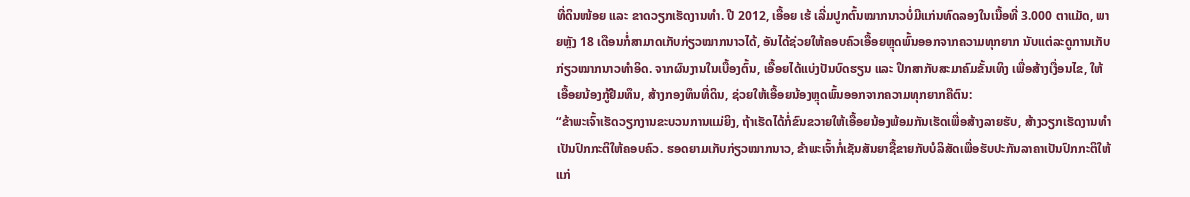ທີ່ດິນໜ້ອຍ ແລະ ຂາດວຽກເຮັດງານທຳ. ປີ 2012, ເອື້ອຍ ເຮ້ ເລີ່ມປູກຕົ້ນໝາກນາວບໍ່ມີແກ່ນທົດລອງໃນເນື້ອທີ່ 3.000 ຕາແມັດ, ພາຍຫຼັງ 18 ເດືອນກໍ່ສາມາດເກັບກ່ຽວໝາກນາວໄດ້, ອັນໄດ້ຊ່ວຍໃຫ້ຄອບຄົວເອື້ອຍຫຼຸດພົ້ນອອກຈາກຄວາມທຸກຍາກ ນັບແຕ່ລະດູການເກັບກ່ຽວໝາກນາວທຳອິດ. ຈາກຜົນງານໃນເບື້ອງຕົ້ນ, ເອື້ອຍໄດ້ແບ່ງປັນບົດຮຽນ ແລະ ປຶກສາກັບສະມາຄົມຂັ້ນເທິງ ເພື່ອສ້າງເງື່ອນໄຂ, ໃຫ້ເອື້ອຍນ້ອງກູ້ຢືມທຶນ, ສ້າງກອງທຶນທີ່ດິນ, ຊ່ວຍໃຫ້ເອື້ອຍນ້ອງຫຼຸດພົ້ນອອກຈາກຄວາມທຸກຍາກຄືຕົນ:
“ຂ້າພະເຈົ້າເຮັດວຽກງານຂະບວນການແມ່ຍິງ, ຖ້າເຮັດໄດ້ກໍ່ຂົນຂວາຍໃຫ້ເອື້ອຍນ້ອງພ້ອມກັນເຮັດເພື່ອສ້າງລາຍຮັບ, ສ້າງວຽກເຮັດງານທຳເປັນປົກກະຕິໃຫ້ຄອບຄົວ. ຮອດຍາມເກັບກ່ຽວໝາກນາວ, ຂ້າພະເຈົ້າກໍ່ເຊັນສັນຍາຊື້ຂາຍກັບບໍລິສັດເພື່ອຮັບປະກັນລາຄາເປັນປົກກະຕິໃຫ້ແກ່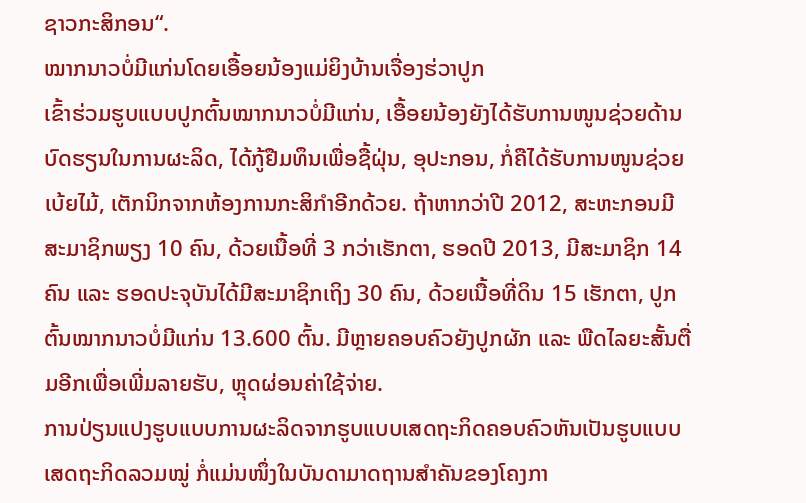ຊາວກະສິກອນ“.
ໝາກນາວບໍ່ມີແກ່ນໂດຍເອື້ອຍນ້ອງແມ່ຍິງບ້ານເຈື່ອງຮ່ວາປູກ
ເຂົ້າຮ່ວມຮູບແບບປູກຕົ້ນໝາກນາວບໍ່ມີແກ່ນ, ເອື້ອຍນ້ອງຍັງໄດ້ຮັບການໜູນຊ່ວຍດ້ານບົດຮຽນໃນການຜະລິດ, ໄດ້ກູ້ຢືມທຶນເພື່ອຊື້ຝຸ່ນ, ອຸປະກອນ, ກໍ່ຄືໄດ້ຮັບການໜູນຊ່ວຍເບ້ຍໄມ້, ເຕັກນິກຈາກຫ້ອງການກະສິກຳອີກດ້ວຍ. ຖ້າຫາກວ່າປີ 2012, ສະຫະກອນມີສະມາຊິກພຽງ 10 ຄົນ, ດ້ວຍເນື້ອທີ່ 3 ກວ່າເຮັກຕາ, ຮອດປີ 2013, ມີສະມາຊິກ 14 ຄົນ ແລະ ຮອດປະຈຸບັນໄດ້ມີສະມາຊິກເຖິງ 30 ຄົນ, ດ້ວຍເນື້ອທີ່ດິນ 15 ເຮັກຕາ, ປູກຕົ້ນໝາກນາວບໍ່ມີແກ່ນ 13.600 ຕົ້ນ. ມີຫຼາຍຄອບຄົວຍັງປູກຜັກ ແລະ ພືດໄລຍະສັ້ນຕື່ມອີກເພື່ອເພີ່ມລາຍຮັບ, ຫຼຸດຜ່ອນຄ່າໃຊ້ຈ່າຍ.
ການປ່ຽນແປງຮູບແບບການຜະລິດຈາກຮູບແບບເສດຖະກິດຄອບຄົວຫັນເປັນຮູບແບບເສດຖະກິດລວມໝູ່ ກໍ່ແມ່ນໜຶ່ງໃນບັນດາມາດຖານສຳຄັນຂອງໂຄງກາ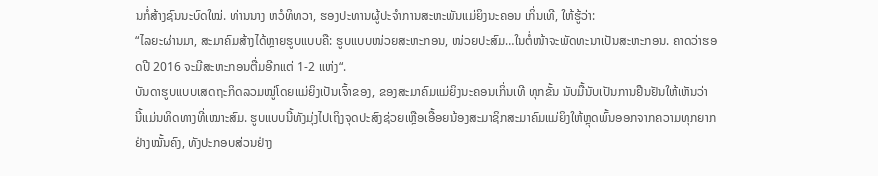ນກໍ່ສ້າງຊົນນະບົດໃໝ່. ທ່ານນາງ ຫວໍທິທວາ, ຮອງປະທານຜູ້ປະຈຳການສະຫະພັນແມ່ຍິງນະຄອນ ເກິ່ນເທີ, ໃຫ້ຮູ້ວ່າ:
“ໄລຍະຜ່ານມາ, ສະມາຄົມສ້າງໄດ້ຫຼາຍຮູບແບບຄື: ຮູບແບບໜ່ວຍສະຫະກອນ, ໜ່ວຍປະສົມ…ໃນຕໍ່ໜ້າຈະພັດທະນາເປັນສະຫະກອນ. ຄາດວ່າຮອດປີ 2016 ຈະມີສະຫະກອນຕື່ມອີກແຕ່ 1-2 ແຫ່ງ“.
ບັນດາຮູບແບບເສດຖະກິດລວມໝູ່ໂດຍແມ່ຍິງເປັນເຈົ້າຂອງ, ຂອງສະມາຄົມແມ່ຍິງນະຄອນເກິ່ນເທີ ທຸກຂັ້ນ ນັບມື້ນັບເປັນການຢືນຢັນໃຫ້ເຫັນວ່າ ນີ້ແມ່ນທິດທາງທີ່ເໝາະສົມ. ຮູບແບບນີ້ທັງມຸ່ງໄປເຖິງຈຸດປະສົງຊ່ວຍເຫຼືອເອື້ອຍນ້ອງສະມາຊິກສະມາຄົມແມ່ຍິງໃຫ້ຫຼຸດພົ້ນອອກຈາກຄວາມທຸກຍາກຢ່າງໝັ້ນຄົງ, ທັງປະກອບສ່ວນຢ່າງ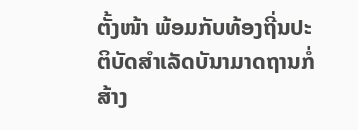ຕັ້ງໜ້າ ພ້ອມກັບທ້ອງຖີ່ນປະຕິບັດສຳເລັດບັນາມາດຖານກໍ່ສ້າງ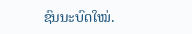ຊົນນະບົດໃໝ່.